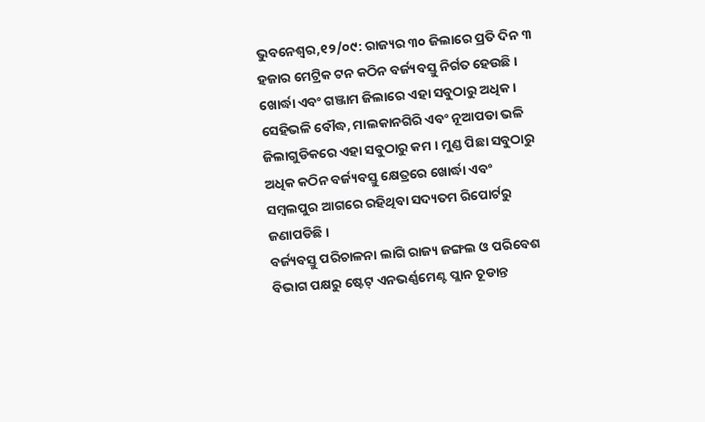ଭୁବନେଶ୍ୱର,୧୨/୦୯: ରାଜ୍ୟର ୩୦ ଜିଲାରେ ପ୍ରତି ଦିନ ୩ ହଜାର ମେଟ୍ରିକ ଟନ କଠିନ ବର୍ଜ୍ୟବସ୍ତୁ ନିର୍ଗତ ହେଉଛି । ଖୋର୍ଦ୍ଧା ଏବଂ ଗଞ୍ଜାମ ଜିଲାରେ ଏହା ସବୁଠାରୁ ଅଧିକ । ସେହିଭଳି ବୌଦ୍ଧ, ମାଲକାନଗିରି ଏବଂ ନୂଆପଡା ଭଳି ଜିଲାଗୁଡିକରେ ଏହା ସବୁଠାରୁ କମ । ମୁଣ୍ଡ ପିଛା ସବୁଠାରୁ ଅଧିକ କଠିନ ବର୍ଜ୍ୟବସ୍ତୁ କ୍ଷେତ୍ରରେ ଖୋର୍ଦ୍ଧା ଏବଂ ସମ୍ବଲପୁର ଆଗରେ ରହିଥିବା ସଦ୍ୟତମ ରିପୋର୍ଟରୁ ଜଣାପଡିଛି ।
ବର୍ଜ୍ୟବସ୍ତୁ ପରିଚାଳନା ଲାଗି ରାଜ୍ୟ ଜଙ୍ଗଲ ଓ ପରିବେଶ ବିଭାଗ ପକ୍ଷରୁ ଷ୍ଟେଟ୍ ଏନଭର୍ଣ୍ଣମେଣ୍ଟ ପ୍ଲାନ ଚୂଡାନ୍ତ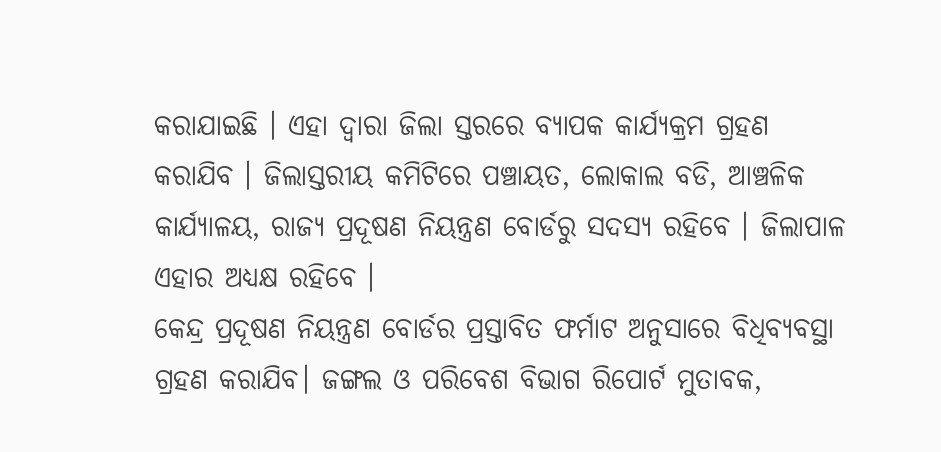କରାଯାଇଛି । ଏହା ଦ୍ୱାରା ଜିଲା ସ୍ତରରେ ବ୍ୟାପକ କାର୍ଯ୍ୟକ୍ରମ ଗ୍ରହଣ କରାଯିବ । ଜିଲାସ୍ତରୀୟ କମିଟିରେ ପଞ୍ଚାୟତ, ଲୋକାଲ ବଡି, ଆଞ୍ଚଳିକ କାର୍ଯ୍ୟାଳୟ, ରାଜ୍ୟ ପ୍ରଦୂଷଣ ନିୟନ୍ତ୍ରଣ ବୋର୍ଡରୁ ସଦସ୍ୟ ରହିବେ । ଜିଲାପାଳ ଏହାର ଅଧ୍ୟକ୍ଷ ରହିବେ ।
କେନ୍ଦ୍ର ପ୍ରଦୂଷଣ ନିୟନ୍ତ୍ରଣ ବୋର୍ଡର ପ୍ରସ୍ତାବିତ ଫର୍ମାଟ ଅନୁସାରେ ବିଧିବ୍ୟବସ୍ଥା ଗ୍ରହଣ କରାଯିବ। ଜଙ୍ଗଲ ଓ ପରିବେଶ ବିଭାଗ ରିପୋର୍ଟ ମୁତାବକ,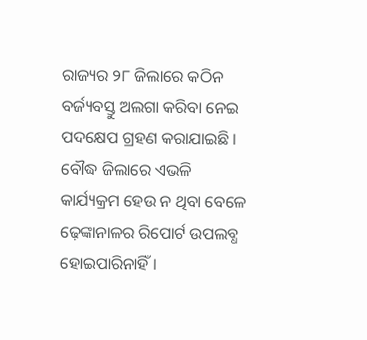ରାଜ୍ୟର ୨୮ ଜିଲାରେ କଠିନ ବର୍ଜ୍ୟବସ୍ତୁ ଅଲଗା କରିବା ନେଇ ପଦକ୍ଷେପ ଗ୍ରହଣ କରାଯାଇଛି । ବୌଦ୍ଧ ଜିଲାରେ ଏଭଳି କାର୍ଯ୍ୟକ୍ରମ ହେଉ ନ ଥିବା ବେଳେ ଢ଼େଙ୍କାନାଳର ରିପୋର୍ଟ ଉପଲବ୍ଧ ହୋଇପାରିନାହିଁ ।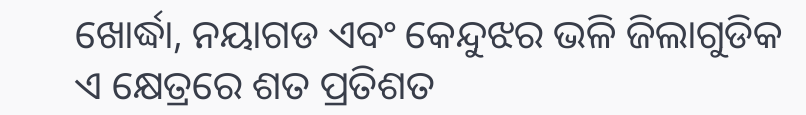ଖୋର୍ଦ୍ଧା, ନୟାଗଡ ଏବଂ କେନ୍ଦୁଝର ଭଳି ଜିଲାଗୁଡିକ ଏ କ୍ଷେତ୍ରରେ ଶତ ପ୍ରତିଶତ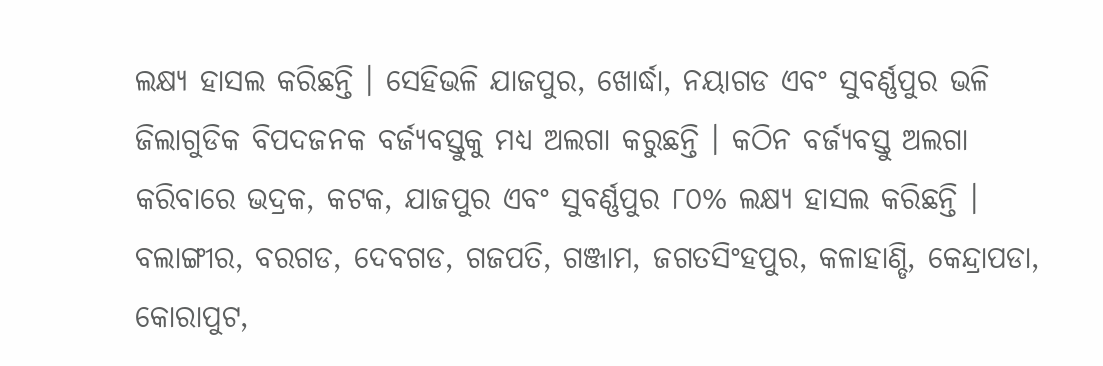ଲକ୍ଷ୍ୟ ହାସଲ କରିଛନ୍ତି । ସେହିଭଳି ଯାଜପୁର, ଖୋର୍ଦ୍ଧା, ନୟାଗଡ ଏବଂ ସୁବର୍ଣ୍ଣପୁର ଭଳି ଜିଲାଗୁଡିକ ବିପଦଜନକ ବର୍ଜ୍ୟବସ୍ତୁକୁ ମଧ୍ୟ ଅଲଗା କରୁଛନ୍ତି । କଠିନ ବର୍ଜ୍ୟବସ୍ତୁ ଅଲଗା କରିବାରେ ଭଦ୍ରକ, କଟକ, ଯାଜପୁର ଏବଂ ସୁବର୍ଣ୍ଣପୁର ୮୦% ଲକ୍ଷ୍ୟ ହାସଲ କରିଛନ୍ତି ।
ବଲାଙ୍ଗୀର, ବରଗଡ, ଦେବଗଡ, ଗଜପତି, ଗଞ୍ଜାମ, ଜଗତସିଂହପୁର, କଳାହାଣ୍ଡି, କେନ୍ଦ୍ରାପଡା, କୋରାପୁଟ,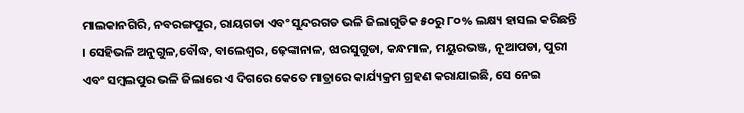ମାଲକାନଗିରି, ନବରଙ୍ଗପୁର, ରାୟଗଡା ଏବଂ ସୁନ୍ଦରଗଡ ଭଳି ଜିଲାଗୁଡିକ ୫୦ରୁ ୮୦% ଲକ୍ଷ୍ୟ ହାସଲ କରିଛନ୍ତି । ସେହିଭଳି ଅନୁଗୁଳ,ବୌଦ୍ଧ, ବାଲେଶ୍ୱର, ଢ଼େଙ୍କାନାଳ, ଝାରସୁଗୁଡା, କନ୍ଧମାଳ, ମୟୁରଭଞ୍ଜ, ନୂଆପଡା, ପୁରୀ ଏବଂ ସମ୍ବଲପୁର ଭଳି ଜିଲାରେ ଏ ଦିଗରେ କେତେ ମାତ୍ରାରେ କାର୍ଯ୍ୟକ୍ରମ ଗ୍ରହଣ କରାଯାଇଛି, ସେ ନେଇ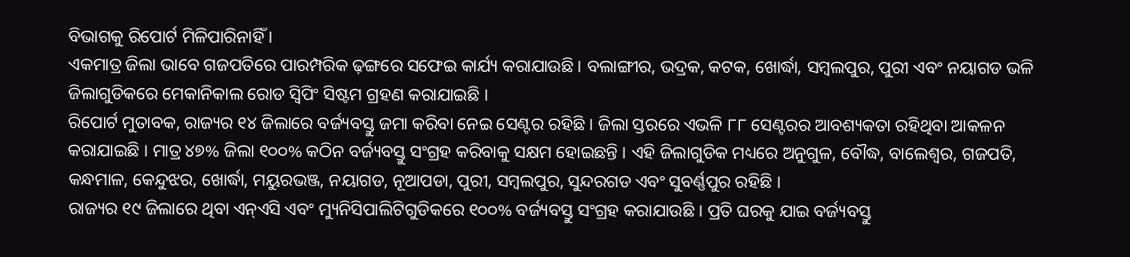ବିଭାଗକୁ ରିପୋର୍ଟ ମିଳିପାରିନାହିଁ ।
ଏକମାତ୍ର ଜିଲା ଭାବେ ଗଜପତିରେ ପାରମ୍ପରିକ ଢ଼ଙ୍ଗରେ ସଫେଇ କାର୍ଯ୍ୟ କରାଯାଉଛି । ବଲାଙ୍ଗୀର, ଭଦ୍ରକ, କଟକ, ଖୋର୍ଦ୍ଧା, ସମ୍ବଲପୁର, ପୁରୀ ଏବଂ ନୟାଗଡ ଭଳି ଜିଲାଗୁଡିକରେ ମେକାନିକାଲ ରୋଡ ସ୍ୱିପିଂ ସିଷ୍ଟମ ଗ୍ରହଣ କରାଯାଇଛି ।
ରିପୋର୍ଟ ମୁତାବକ, ରାଜ୍ୟର ୧୪ ଜିଲାରେ ବର୍ଜ୍ୟବସ୍ତୁ ଜମା କରିବା ନେଇ ସେଣ୍ଟର ରହିଛି । ଜିଲା ସ୍ତରରେ ଏଭଳି ୮୮ ସେଣ୍ଟରର ଆବଶ୍ୟକତା ରହିଥିବା ଆକଳନ କରାଯାଇଛି । ମାତ୍ର ୪୭% ଜିଲା ୧୦୦% କଠିନ ବର୍ଜ୍ୟବସ୍ତୁ ସଂଗ୍ରହ କରିବାକୁ ସକ୍ଷମ ହୋଇଛନ୍ତି । ଏହି ଜିଲାଗୁଡିକ ମଧ୍ୟରେ ଅନୁଗୁଳ, ବୌଦ୍ଧ, ବାଲେଶ୍ୱର, ଗଜପତି, କନ୍ଧମାଳ, କେନ୍ଦୁଝର, ଖୋର୍ଦ୍ଧା, ମୟୁରଭଞ୍ଜ, ନୟାଗଡ, ନୂଆପଡା, ପୁରୀ, ସମ୍ବଲପୁର, ସୁନ୍ଦରଗଡ ଏବଂ ସୁବର୍ଣ୍ଣପୁର ରହିଛି ।
ରାଜ୍ୟର ୧୯ ଜିଲାରେ ଥିବା ଏନ୍ଏସି ଏବଂ ମ୍ୟୁନିସିପାଲିଟିଗୁଡିକରେ ୧୦୦% ବର୍ଜ୍ୟବସ୍ତୁ ସଂଗ୍ରହ କରାଯାଉଛି । ପ୍ରତି ଘରକୁ ଯାଇ ବର୍ଜ୍ୟବସ୍ତୁ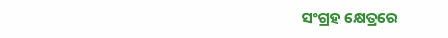ସଂଗ୍ରହ କ୍ଷେତ୍ରରେ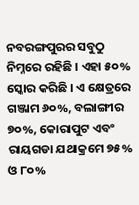ନବରଙ୍ଗପୁରର ସବୁଠୁ ନିମ୍ନରେ ରହିଛି । ଏହା ୫୦% ସ୍କୋର କରିଛି । ଏ କ୍ଷେତ୍ରରେ ଗଞ୍ଜାମ ୬୦%, ବଲାଙ୍ଗୀର ୭୦%, କୋରାପୁଟ ଏବଂ ରାୟଗଡା ଯଥାକ୍ରମେ ୭୫% ଓ ୮୦%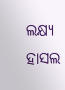ଲକ୍ଷ୍ୟ ହାସଲ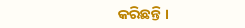କରିଛନ୍ତି ।